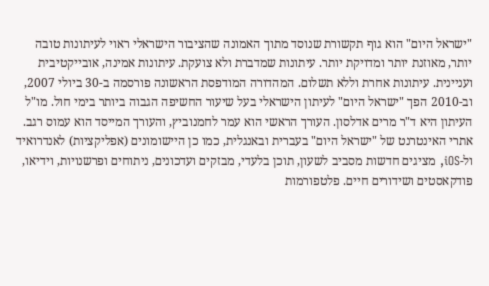"ישראל היום" הוא גוף תקשורת שנוסד מתוך האמונה שהציבור הישראלי ראוי לעיתונות טובה יותר, מאוזנת יותר ומדויקת יותר. עיתונות שמדברת ולא צועקת. עיתונות אמינה, אובייקטיבית ועניינית. עיתונות אחרת וללא תשלום. המהדורה המודפסת הראשונה פורסמה ב-30 ביולי 2007, וב-2010 הפך "ישראל היום" לעיתון הישראלי בעל שיעור החשיפה הגבוה ביותר בימי חול. מו"ל העיתון היא ד"ר מרים אדלסון. העורך הראשי הוא עמר לחמנוביץ, והעורך המייסד הוא עמוס רגב. אתרי האינטרנט של "ישראל היום" בעברית ובאנגלית, כמו כן היישומונים (אפליקציות) לאנדרואיד ול-iOS, מציגים חדשות מסביב לשעון, תוכן בלעדי, מבזקים ועדכונים, ניתוחים ופרשנויות, וידיאו, פודקאסטים ושידורים חיים. פלטפורמות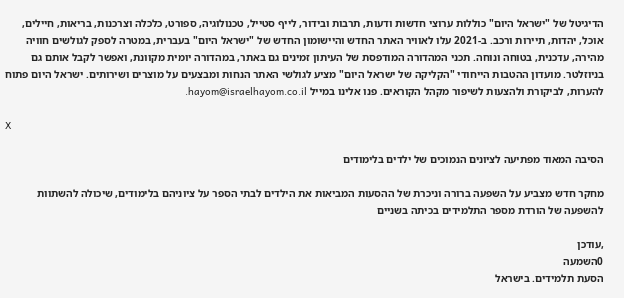הדיגיטל של "ישראל היום" כוללות ערוצי חדשות ודעות, תרבות ובידור, לייף סטייל, טכנולוגיה, ספורט, כלכלה וצרכנות, בריאות, חיילים, אוכל, יהדות, תיירות ורכב. ב-2021 עלו לאוויר האתר החדש והיישומון החדש של "ישראל היום" בעברית, במטרה לספק לגולשים חוויה מהירה, עדכנית, בטוחה ונוחה. תכני המהדורה המודפסת של העיתון זמינים גם באתר, במהדורה יומית מקוונת, ואפשר לקבל אותם גם בניוזלטר. מועדון ההטבות הייחודי "הקליקה של ישראל היום" מציע לגולשי האתר הנחות ומבצעים על מוצרים ושירותים. ישראל היום פתוח להערות, לביקורת ולהצעות לשיפור מקהל הקוראים. פנו אלינו במייל hayom@israelhayom.co.il.

X

הסיבה המאוד מפתיעה לציונים הנמוכים של ילדים בלימודים

מחקר חדש מצביע על השפעה ברורה וניכרת של ההסעות המביאות את הילדים לבתי הספר על ציוניהם בלימודים, שיכולה להשתוות להשפעה של הורדת מספר התלמידים בכיתה בשניים

,עודכן
0השמעה
הסעת תלמידים. בישראל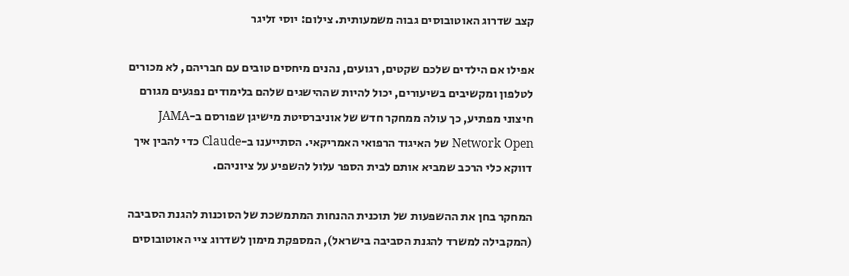קצב שדרוג האוטובוסים גבוה משמעותית. צילום: יוסי זליגר

אפילו אם הילדים שלכם שקטים, רגועים, נהנים מיחסים טובים עם חבריהם, לא מכורים לטלפון ומקשיבים בשיעורים, יכול להיות שההישגים שלהם בלימודים נפגעים מגורם חיצוני מפתיע, כך עולה ממחקר חדש של אוניברסיטת מישיגן שפורסם ב-JAMA Network Open של האיגוד הרפואי האמריקאי. הסתייענו ב-Claude כדי להבין איך דווקא כלי הרכב שמביא אותם לבית הספר עלול להשפיע על ציוניהם.

המחקר בחן את ההשפעות של תוכנית ההנחות המתמשכת של הסוכנות להגנת הסביבה (המקבילה למשרד להגנת הסביבה בישראל), המספקת מימון לשדרוג ציי האוטובוסים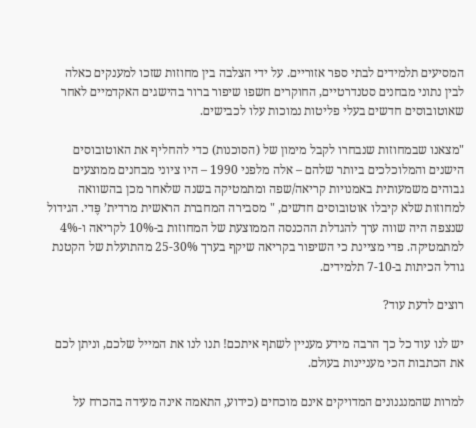המסיעים תלמידים לבתי ספר אזוריים. על ידי הצלבה בין מחוזות שזכו למענקים כאלה לבין נתוני מבחנים סטנדרטיים, החוקרים חשפו שיפור ברור בהישגים האקדמיים לאחר שאוטובוסים חדשים בעלי פליטות נמוכות עלו לכבישים.

"מצאנו שבמחוזות שנבחרו לקבל מימון של (הסוכנות) כדי להחליף את האוטובוסים הישנים והמלוכלכים ביותר שלהם – אלה מלפני 1990 – היו ציוני מבחנים ממוצעים גבוהים משמעותית באמנויות קריאה/שפה ומתמטיקה בשנה שלאחר מכן בהשוואה למחוזות שלא קיבלו אוטובוסים חדשים, " מסבירה המחברת הראשית מרדית’ פֶּדי. הגידול שנצפה היה שווה ערך להגדלת ההכנסה הממוצעת של המחוזות ב-10% לקריאה ו-4% למתמטיקה. פדי מציינת כי השיפור בקריאה שיקף בערך 25-30% מהתועלת של הקטנת גודל הכיתות ב-7-10 תלמידים.

רוצים לדעת עוד?

יש לנו עוד כל כך הרבה מידע מעניין לשתף איתכם! תנו לנו את המייל שלכם, וניתן לכם את הכתבות הכי מעניינות בעולם.

למרות שהמנגנונים המדויקים אינם מוכחים (כידוע, התאמה אינה מעידה בהכרח על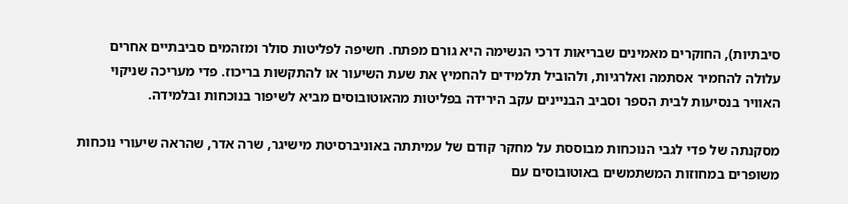סיבתיות), החוקרים מאמינים שבריאות דרכי הנשימה היא גורם מפתח. חשיפה לפליטות סולר ומזהמים סביבתיים אחרים עלולה להחמיר אסתמה ואלרגיות, ולהוביל תלמידים להחמיץ את שעת השיעור או להתקשות בריכוז. פדי מעריכה שניקוי האוויר בנסיעות לבית הספר וסביב הבניינים עקב הירידה בפליטות מהאוטובוסים מביא לשיפור בנוכחות ובלמידה.

מסקנתה של פדי לגבי הנוכחות מבוססת על מחקר קודם של עמיתתה באוניברסיטת מישיגר, שרה אדר, שהראה שיעורי נוכחות משופרים במחוזות המשתמשים באוטובוסים עם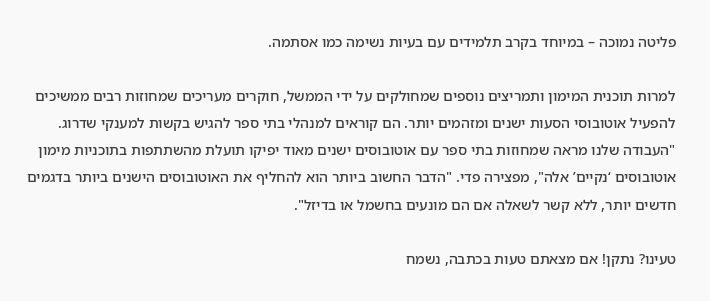פליטה נמוכה – במיוחד בקרב תלמידים עם בעיות נשימה כמו אסתמה.

למרות תוכנית המימון ותמריצים נוספים שמחולקים על ידי הממשל, חוקרים מעריכים שמחוזות רבים ממשיכים להפעיל אוטובוסי הסעות ישנים ומזהמים יותר. הם קוראים למנהלי בתי ספר להגיש בקשות למענקי שדרוג. "העבודה שלנו מראה שמחוזות בתי ספר עם אוטובוסים ישנים מאוד יפיקו תועלת מהשתתפות בתוכניות מימון אוטובוסים ‘נקיים’ אלה", מפצירה פדי. "הדבר החשוב ביותר הוא להחליף את האוטובוסים הישנים ביותר בדגמים חדשים יותר, ללא קשר לשאלה אם הם מונעים בחשמל או בדיזל".

טעינו? נתקן! אם מצאתם טעות בכתבה, נשמח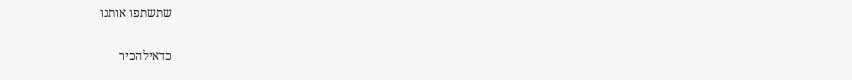שתשתפו אותנו

כדאילהכיר